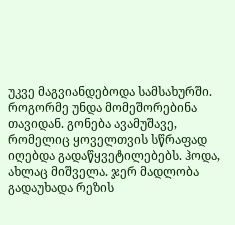უკვე მაგვიანდებოდა სამსახურში. როგორმე უნდა მომეშორებინა თავიდან. გონება ავამუშავე, რომელიც ყოველთვის სწრაფად იღებდა გადაწყვეტილებებს. ჰოდა, ახლაც მიშველა. ჯერ მადლობა გადაუხადა რეზის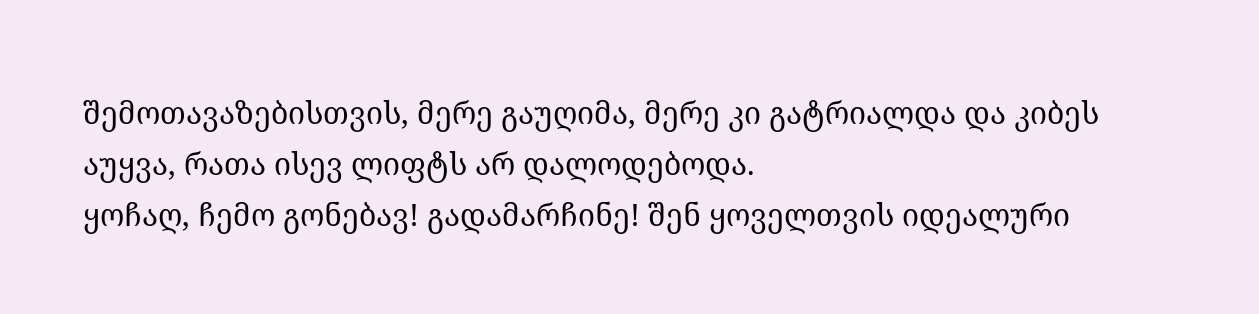შემოთავაზებისთვის, მერე გაუღიმა, მერე კი გატრიალდა და კიბეს აუყვა, რათა ისევ ლიფტს არ დალოდებოდა.
ყოჩაღ, ჩემო გონებავ! გადამარჩინე! შენ ყოველთვის იდეალური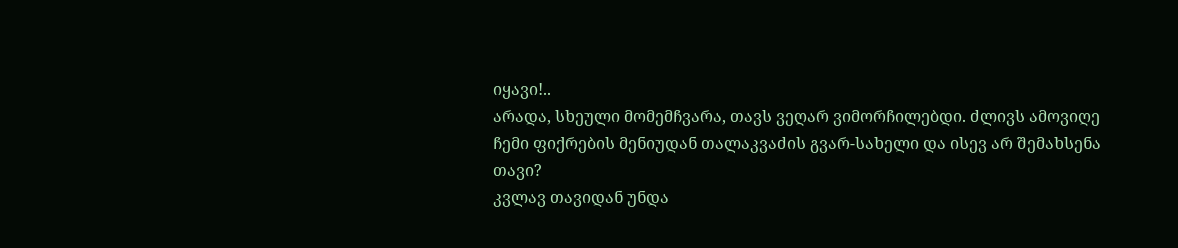იყავი!..
არადა, სხეული მომემჩვარა, თავს ვეღარ ვიმორჩილებდი. ძლივს ამოვიღე ჩემი ფიქრების მენიუდან თალაკვაძის გვარ-სახელი და ისევ არ შემახსენა თავი?
კვლავ თავიდან უნდა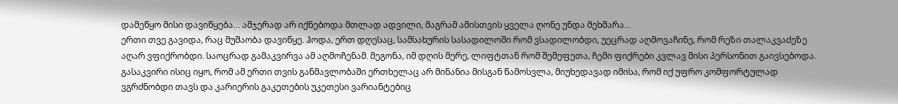დამეწყო მისი დავიწყება… ამჯერად არ იქნებოდა მთლად ადვილი, მაგრამ ამისთვის ყველა ღონე უნდა მეხმარა…
ერთი თვე გავიდა, რაც მუშაობა დავიწყე. ჰოდა, ერთ დღესაც, სამსახურის სასადილოში რომ ვსადილობდი, უეცრად აღმოვაჩინე, რომ რეზი თალაკვაძეზე აღარ ვფიქრობდი. საოცრად გამაკვირვა ამ აღმოჩენამ. მეგონა, იმ დღის მერე, ლიფტთან რომ შემეფეთა, ჩემი ფიქრები კვლავ მისი პერსონით გაივსებოდა. გასაკვირი ისიც იყო, რომ ამ ერთი თვის განმავლობაში ერთხელაც არ მინანია მისგან წამოსვლა, მიუხედავად იმისა, რომ იქ უფრო კომფორტულად ვგრძნობდი თავს და კარიერის გაკეთების უკეთესი ვარიანტებიც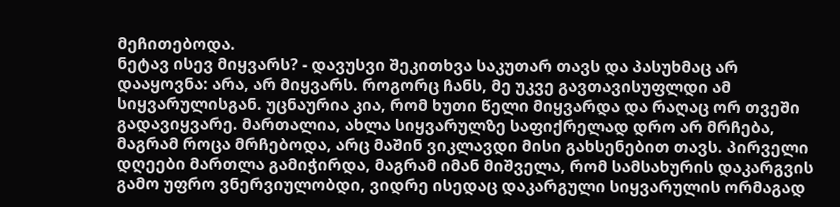მეჩითებოდა.
ნეტავ ისევ მიყვარს? - დავუსვი შეკითხვა საკუთარ თავს და პასუხმაც არ დააყოვნა: არა, არ მიყვარს. როგორც ჩანს, მე უკვე გავთავისუფლდი ამ სიყვარულისგან. უცნაურია კია, რომ ხუთი წელი მიყვარდა და რაღაც ორ თვეში გადავიყვარე. მართალია, ახლა სიყვარულზე საფიქრელად დრო არ მრჩება, მაგრამ როცა მრჩებოდა, არც მაშინ ვიკლავდი მისი გახსენებით თავს. პირველი დღეები მართლა გამიჭირდა, მაგრამ იმან მიშველა, რომ სამსახურის დაკარგვის გამო უფრო ვნერვიულობდი, ვიდრე ისედაც დაკარგული სიყვარულის ორმაგად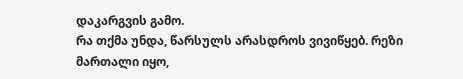დაკარგვის გამო.
რა თქმა უნდა, წარსულს არასდროს ვივიწყებ. რეზი მართალი იყო,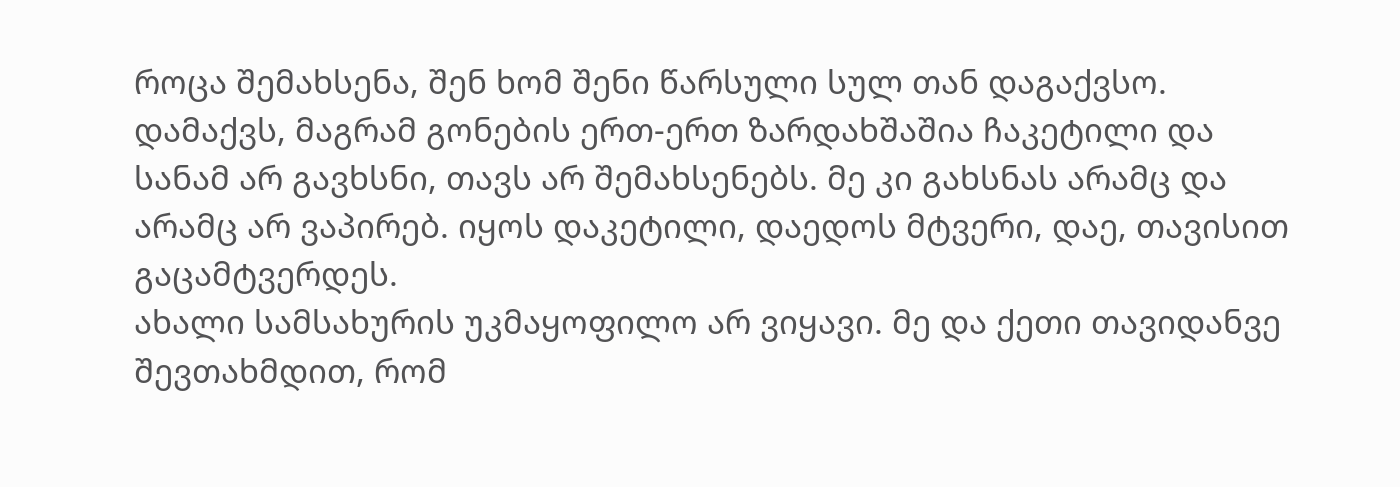როცა შემახსენა, შენ ხომ შენი წარსული სულ თან დაგაქვსო. დამაქვს, მაგრამ გონების ერთ-ერთ ზარდახშაშია ჩაკეტილი და სანამ არ გავხსნი, თავს არ შემახსენებს. მე კი გახსნას არამც და არამც არ ვაპირებ. იყოს დაკეტილი, დაედოს მტვერი, დაე, თავისით გაცამტვერდეს.
ახალი სამსახურის უკმაყოფილო არ ვიყავი. მე და ქეთი თავიდანვე შევთახმდით, რომ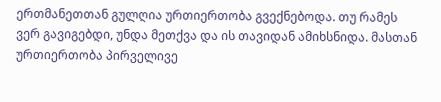ერთმანეთთან გულღია ურთიერთობა გვექნებოდა. თუ რამეს ვერ გავიგებდი, უნდა მეთქვა და ის თავიდან ამიხსნიდა. მასთან ურთიერთობა პირველივე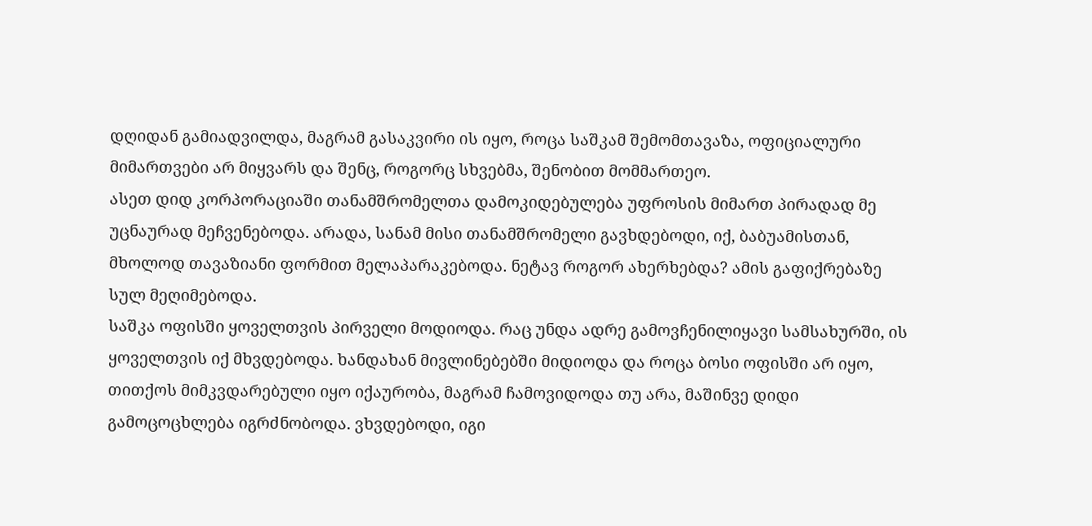დღიდან გამიადვილდა, მაგრამ გასაკვირი ის იყო, როცა საშკამ შემომთავაზა, ოფიციალური მიმართვები არ მიყვარს და შენც, როგორც სხვებმა, შენობით მომმართეო.
ასეთ დიდ კორპორაციაში თანამშრომელთა დამოკიდებულება უფროსის მიმართ პირადად მე უცნაურად მეჩვენებოდა. არადა, სანამ მისი თანამშრომელი გავხდებოდი, იქ, ბაბუამისთან, მხოლოდ თავაზიანი ფორმით მელაპარაკებოდა. ნეტავ როგორ ახერხებდა? ამის გაფიქრებაზე სულ მეღიმებოდა.
საშკა ოფისში ყოველთვის პირველი მოდიოდა. რაც უნდა ადრე გამოვჩენილიყავი სამსახურში, ის ყოველთვის იქ მხვდებოდა. ხანდახან მივლინებებში მიდიოდა და როცა ბოსი ოფისში არ იყო, თითქოს მიმკვდარებული იყო იქაურობა, მაგრამ ჩამოვიდოდა თუ არა, მაშინვე დიდი გამოცოცხლება იგრძნობოდა. ვხვდებოდი, იგი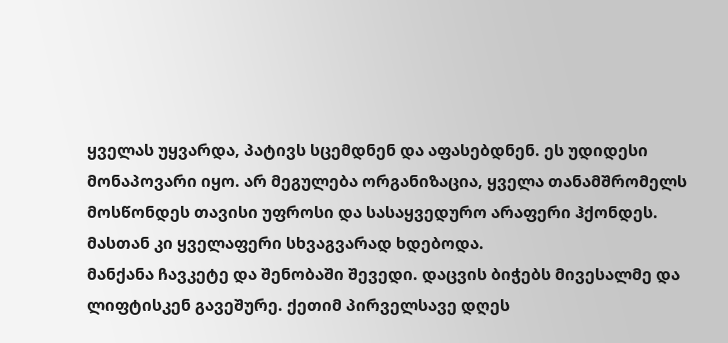ყველას უყვარდა, პატივს სცემდნენ და აფასებდნენ. ეს უდიდესი მონაპოვარი იყო. არ მეგულება ორგანიზაცია, ყველა თანამშრომელს მოსწონდეს თავისი უფროსი და სასაყვედურო არაფერი ჰქონდეს. მასთან კი ყველაფერი სხვაგვარად ხდებოდა.
მანქანა ჩავკეტე და შენობაში შევედი. დაცვის ბიჭებს მივესალმე და ლიფტისკენ გავეშურე. ქეთიმ პირველსავე დღეს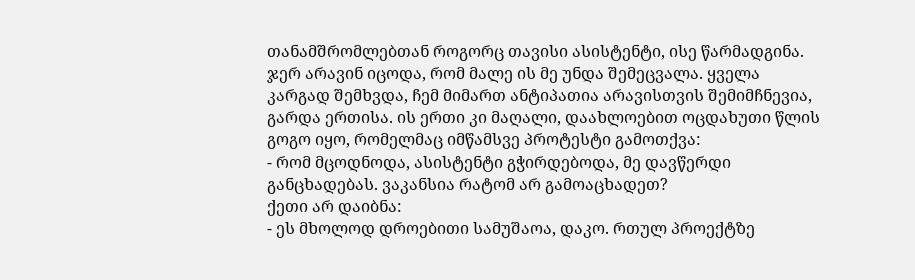თანამშრომლებთან როგორც თავისი ასისტენტი, ისე წარმადგინა. ჯერ არავინ იცოდა, რომ მალე ის მე უნდა შემეცვალა. ყველა კარგად შემხვდა, ჩემ მიმართ ანტიპათია არავისთვის შემიმჩნევია, გარდა ერთისა. ის ერთი კი მაღალი, დაახლოებით ოცდახუთი წლის გოგო იყო, რომელმაც იმწამსვე პროტესტი გამოთქვა:
- რომ მცოდნოდა, ასისტენტი გჭირდებოდა, მე დავწერდი განცხადებას. ვაკანსია რატომ არ გამოაცხადეთ?
ქეთი არ დაიბნა:
- ეს მხოლოდ დროებითი სამუშაოა, დაკო. რთულ პროექტზე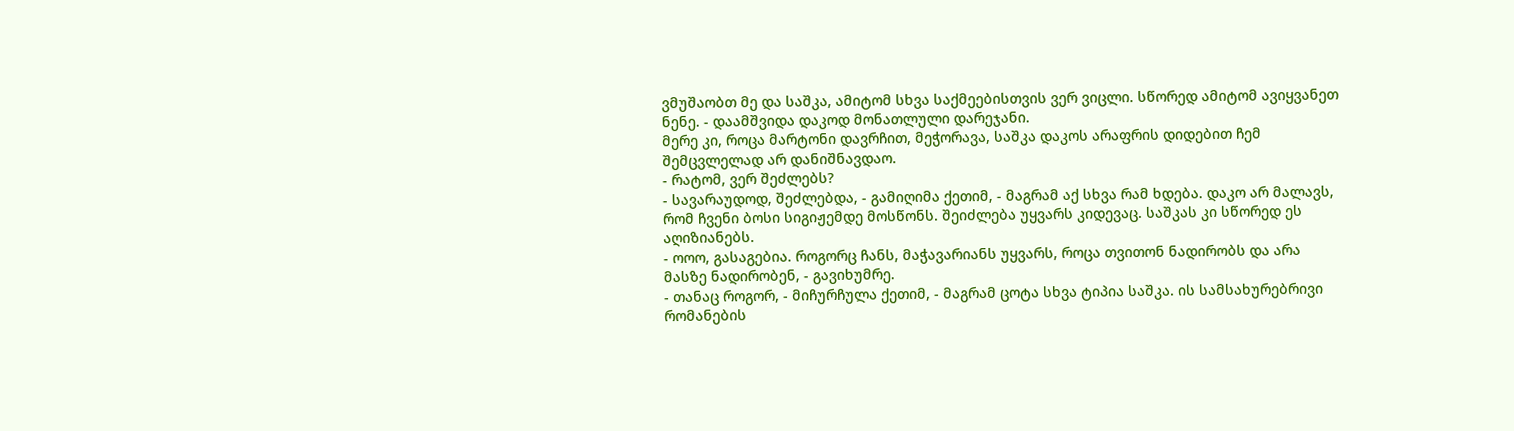ვმუშაობთ მე და საშკა, ამიტომ სხვა საქმეებისთვის ვერ ვიცლი. სწორედ ამიტომ ავიყვანეთ ნენე. - დაამშვიდა დაკოდ მონათლული დარეჯანი.
მერე კი, როცა მარტონი დავრჩით, მეჭორავა, საშკა დაკოს არაფრის დიდებით ჩემ შემცვლელად არ დანიშნავდაო.
- რატომ, ვერ შეძლებს?
- სავარაუდოდ, შეძლებდა, - გამიღიმა ქეთიმ, - მაგრამ აქ სხვა რამ ხდება. დაკო არ მალავს, რომ ჩვენი ბოსი სიგიჟემდე მოსწონს. შეიძლება უყვარს კიდევაც. საშკას კი სწორედ ეს აღიზიანებს.
- ოოო, გასაგებია. როგორც ჩანს, მაჭავარიანს უყვარს, როცა თვითონ ნადირობს და არა მასზე ნადირობენ, - გავიხუმრე.
- თანაც როგორ, - მიჩურჩულა ქეთიმ, - მაგრამ ცოტა სხვა ტიპია საშკა. ის სამსახურებრივი რომანების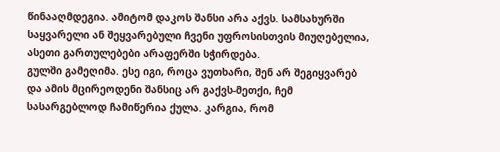წინააღმდეგია. ამიტომ დაკოს შანსი არა აქვს. სამსახურში საყვარელი ან შეყვარებული ჩვენი უფროსისთვის მიუღებელია, ასეთი გართულებები არაფერში სჭირდება.
გულში გამეღიმა. ესე იგი, როცა ვუთხარი, შენ არ შეგიყვარებ და ამის მცირეოდენი შანსიც არ გაქვს-მეთქი, ჩემ სასარგებლოდ ჩამიწერია ქულა. კარგია, რომ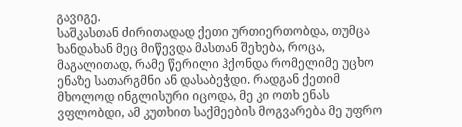გავიგე.
საშკასთან ძირითადად ქეთი ურთიერთობდა, თუმცა ხანდახან მეც მიწევდა მასთან შეხება, როცა, მაგალითად, რამე წერილი ჰქონდა რომელიმე უცხო ენაზე სათარგმნი ან დასაბეჭდი. რადგან ქეთიმ მხოლოდ ინგლისური იცოდა, მე კი ოთხ ენას ვფლობდი, ამ კუთხით საქმეების მოგვარება მე უფრო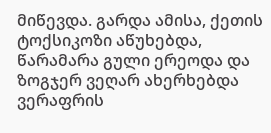მიწევდა. გარდა ამისა, ქეთის ტოქსიკოზი აწუხებდა, წარამარა გული ერეოდა და ზოგჯერ ვეღარ ახერხებდა ვერაფრის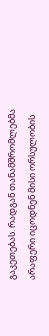გაკეთებას. რადგან თანამშრომლებმა არაფერი იცოდნენ მისი ორსულობის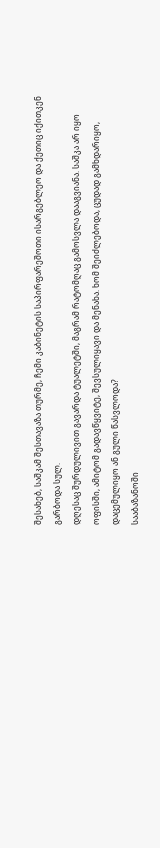შესახებ, საშკამ შესთავაზა თურმე, ჩემი კაბინეტის საპირფარეშოთი ისარგებლეო და ქეთიც იქითკენ გარბოდა სულ.
დღესაც შურდულივით გავარდა ტუალეტში, მაგრამ რატომღაც გამოსვლა დააგვიანა. საშკა არ იყო ოფისში, ამიტომ გადავწყვიტე, შევსულიყავი და მენახა. ხომ შეიძლებოდა, ცუდად გამხდარიყო, დაცემულიყო ან გული წასვლოდა?
სააბაზანოში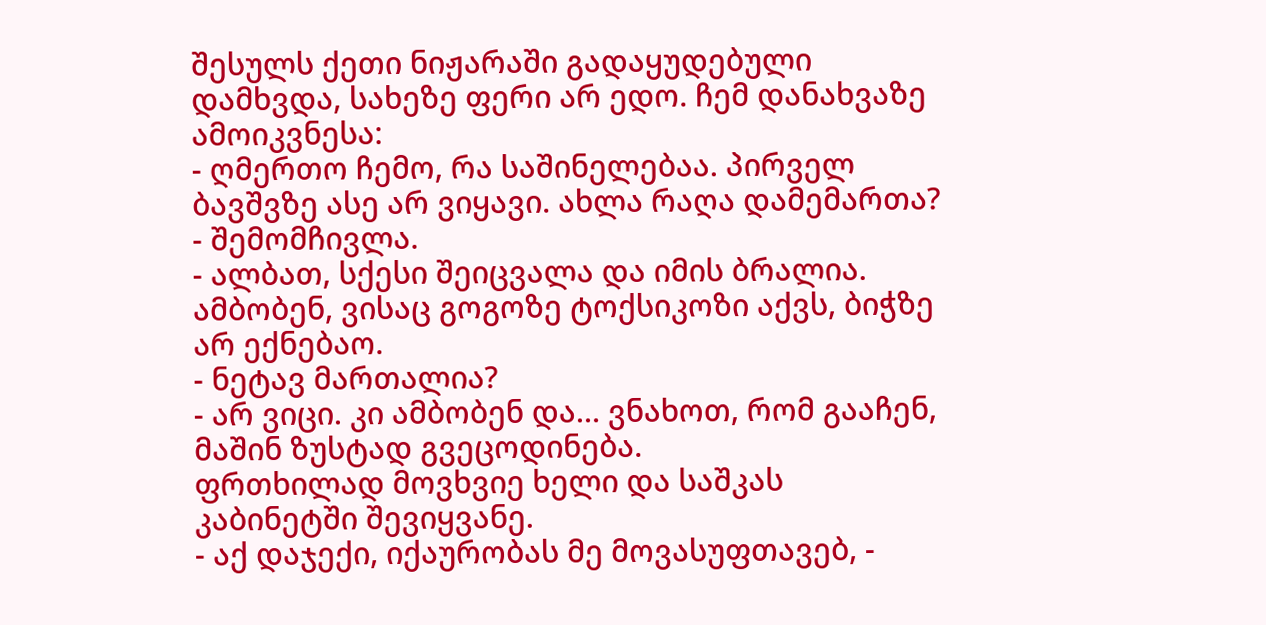შესულს ქეთი ნიჟარაში გადაყუდებული დამხვდა, სახეზე ფერი არ ედო. ჩემ დანახვაზე ამოიკვნესა:
- ღმერთო ჩემო, რა საშინელებაა. პირველ ბავშვზე ასე არ ვიყავი. ახლა რაღა დამემართა? - შემომჩივლა.
- ალბათ, სქესი შეიცვალა და იმის ბრალია. ამბობენ, ვისაც გოგოზე ტოქსიკოზი აქვს, ბიჭზე არ ექნებაო.
- ნეტავ მართალია?
- არ ვიცი. კი ამბობენ და… ვნახოთ, რომ გააჩენ, მაშინ ზუსტად გვეცოდინება.
ფრთხილად მოვხვიე ხელი და საშკას კაბინეტში შევიყვანე.
- აქ დაჯექი, იქაურობას მე მოვასუფთავებ, -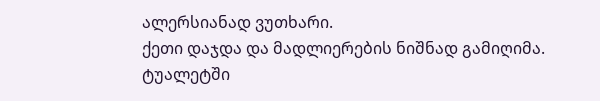ალერსიანად ვუთხარი.
ქეთი დაჯდა და მადლიერების ნიშნად გამიღიმა. ტუალეტში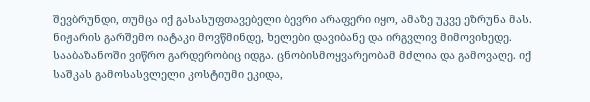შევბრუნდი, თუმცა იქ გასასუფთავებელი ბევრი არაფერი იყო, ამაზე უკვე ეზრუნა მას. ნიჟარის გარშემო იატაკი მოვწმინდე, ხელები დავიბანე და ირგვლივ მიმოვიხედე. სააბაზანოში ვიწრო გარდერობიც იდგა. ცნობისმოყვარეობამ მძლია და გამოვაღე. იქ საშკას გამოსასვლელი კოსტიუმი ეკიდა,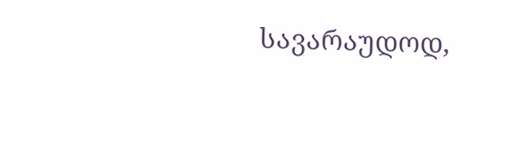სავარაუდოდ,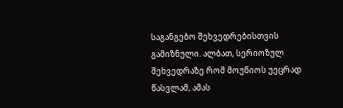საგანგებო შეხვედრებისთვის გამიზნული. ალბათ, სერიოზულ შეხვედრაზე რომ მოუწიოს უეცრად წასვლამ, ამას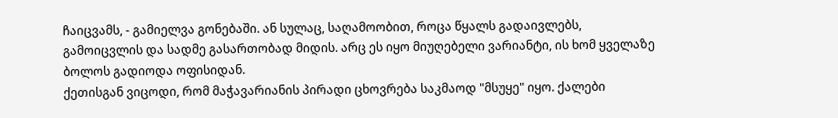ჩაიცვამს, - გამიელვა გონებაში. ან სულაც, საღამოობით, როცა წყალს გადაივლებს, გამოიცვლის და სადმე გასართობად მიდის. არც ეს იყო მიუღებელი ვარიანტი, ის ხომ ყველაზე ბოლოს გადიოდა ოფისიდან.
ქეთისგან ვიცოდი, რომ მაჭავარიანის პირადი ცხოვრება საკმაოდ "მსუყე" იყო. ქალები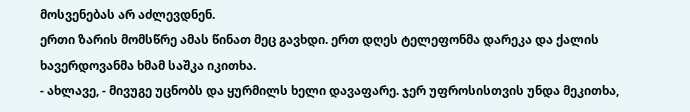მოსვენებას არ აძლევდნენ.
ერთი ზარის მომსწრე ამას წინათ მეც გავხდი. ერთ დღეს ტელეფონმა დარეკა და ქალის ხავერდოვანმა ხმამ საშკა იკითხა.
- ახლავე, - მივუგე უცნობს და ყურმილს ხელი დავაფარე. ჯერ უფროსისთვის უნდა მეკითხა,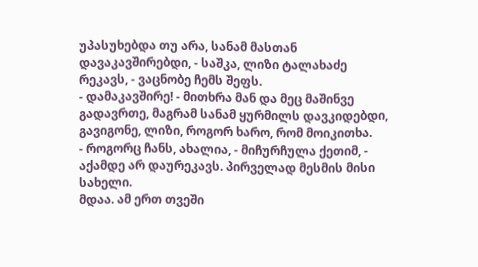უპასუხებდა თუ არა, სანამ მასთან დავაკავშირებდი, - საშკა, ლიზი ტალახაძე რეკავს, - ვაცნობე ჩემს შეფს.
- დამაკავშირე! - მითხრა მან და მეც მაშინვე გადავრთე, მაგრამ სანამ ყურმილს დავკიდებდი, გავიგონე, ლიზი, როგორ ხარო, რომ მოიკითხა.
- როგორც ჩანს, ახალია, - მიჩურჩულა ქეთიმ, - აქამდე არ დაურეკავს. პირველად მესმის მისი სახელი.
მდაა. ამ ერთ თვეში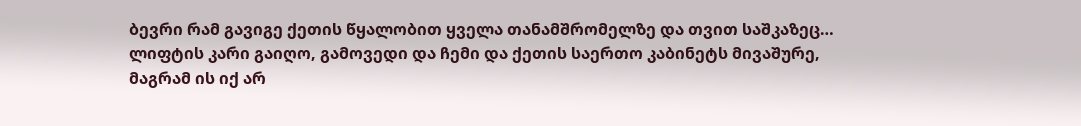ბევრი რამ გავიგე ქეთის წყალობით ყველა თანამშრომელზე და თვით საშკაზეც…
ლიფტის კარი გაიღო, გამოვედი და ჩემი და ქეთის საერთო კაბინეტს მივაშურე, მაგრამ ის იქ არ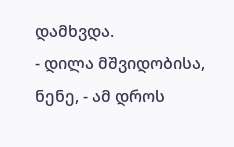დამხვდა.
- დილა მშვიდობისა, ნენე, - ამ დროს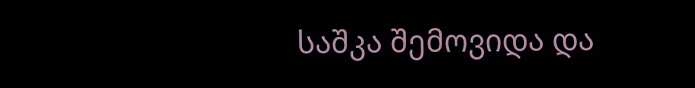საშკა შემოვიდა და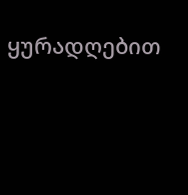ყურადღებით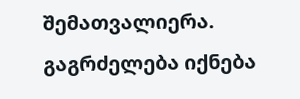შემათვალიერა.
გაგრძელება იქნება